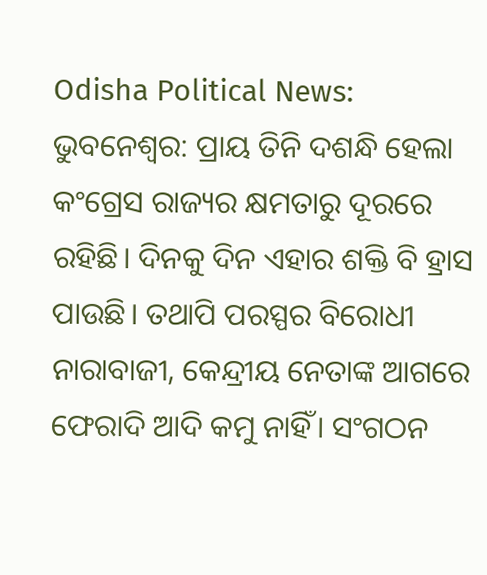Odisha Political News: ଭୁବନେଶ୍ୱର: ପ୍ରାୟ ତିନି ଦଶନ୍ଧି ହେଲା କଂଗ୍ରେସ ରାଜ୍ୟର କ୍ଷମତାରୁ ଦୂରରେ ରହିଛି। ଦିନକୁ ଦିନ ଏହାର ଶକ୍ତି ବି ହ୍ରାସ ପାଉଛି। ତଥାପି ପରସ୍ପର ବିରୋଧୀ ନାରାବାଜୀ, କେନ୍ଦ୍ରୀୟ ନେତାଙ୍କ ଆଗରେ ଫେରାଦି ଆଦି କମୁ ନାହିଁ। ସଂଗଠନ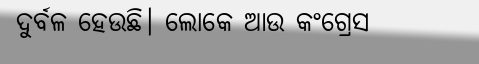ଦୁର୍ବଳ ହେଉଛି। ଲୋକେ ଆଉ କଂଗ୍ରେସ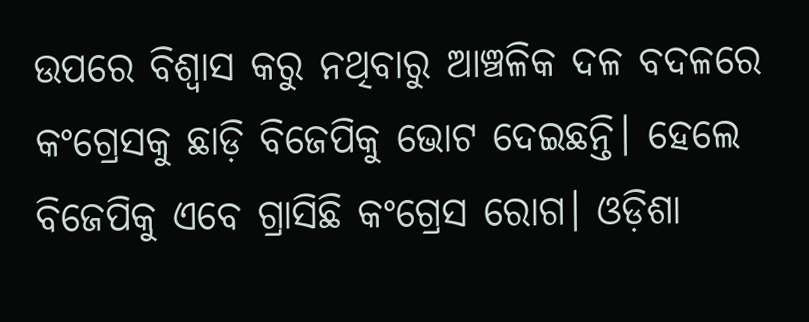ଉପରେ ବିଶ୍ୱାସ କରୁ ନଥିବାରୁ ଆଞ୍ଚଳିକ ଦଳ ବଦଳରେ କଂଗ୍ରେସକୁ ଛାଡ଼ି ବିଜେପିକୁ ଭୋଟ ଦେଇଛନ୍ତି। ହେଲେ ବିଜେପିକୁ ଏବେ ଗ୍ରାସିଛି କଂଗ୍ରେସ ରୋଗ। ଓଡ଼ିଶା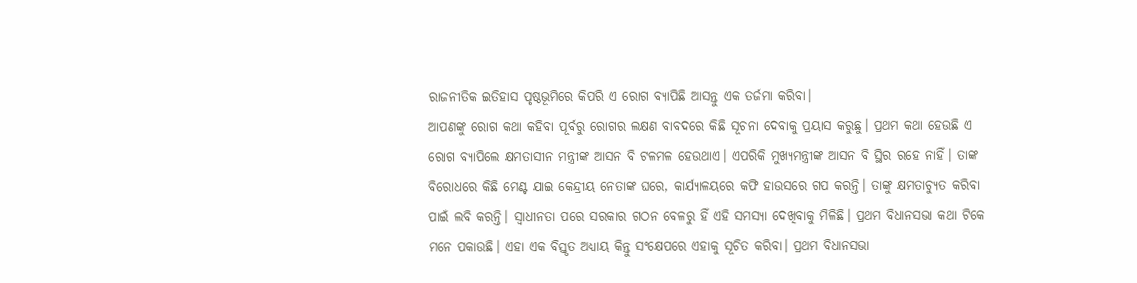ରାଜନୀତିକ ଇତିହାସ ପୃଷ୍ଠଭୂମିରେ କିପରି ଏ ରୋଗ ବ୍ୟାପିଛି ଆସନ୍ତୁ ଏକ ତର୍ଜମା କରିବା।
ଆପଣଙ୍କୁ ରୋଗ କଥା କହିବା ପୂର୍ବରୁ ରୋଗର ଲକ୍ଷଣ ବାବଦରେ କିଛି ସୂଚନା ଦେବାକୁ ପ୍ରୟାସ କରୁଛୁ। ପ୍ରଥମ କଥା ହେଉଛି ଏ ରୋଗ ବ୍ୟାପିଲେ କ୍ଷମତାସୀନ ମନ୍ତ୍ରୀଙ୍କ ଆସନ ବି ଟଳମଳ ହେଉଥାଏ। ଏପରିକି ମୁଖ୍ୟମନ୍ତ୍ରୀଙ୍କ ଆସନ ବି ସ୍ଥିର ରହେ ନାହିଁ। ତାଙ୍କ ବିରୋଧରେ କିଛି ମେଣ୍ଟ ଯାଇ କେନ୍ଦ୍ରୀୟ ନେତାଙ୍କ ଘରେ, କାର୍ଯ୍ୟାଳୟରେ କଫି ହାଉସରେ ଗପ କରନ୍ତି। ତାଙ୍କୁ କ୍ଷମତାଚ୍ୟୁତ କରିବା ପାଇଁ ଲବି କରନ୍ତି। ସ୍ୱାଧୀନତା ପରେ ସରକାର ଗଠନ ବେଳରୁ ହିଁ ଏହି ସମସ୍ୟା ଦେଖିବାକୁ ମିଳିଛି। ପ୍ରଥମ ବିଧାନସଭା କଥା ଟିକେ ମନେ ପକାଉଛି। ଏହା ଏକ ବିସ୍ତୃତ ଅଧ୍ୟାୟ କିନ୍ତୁ ସଂକ୍ଷେପରେ ଏହାକୁ ସୂଚିତ କରିବା। ପ୍ରଥମ ବିଧାନସଭା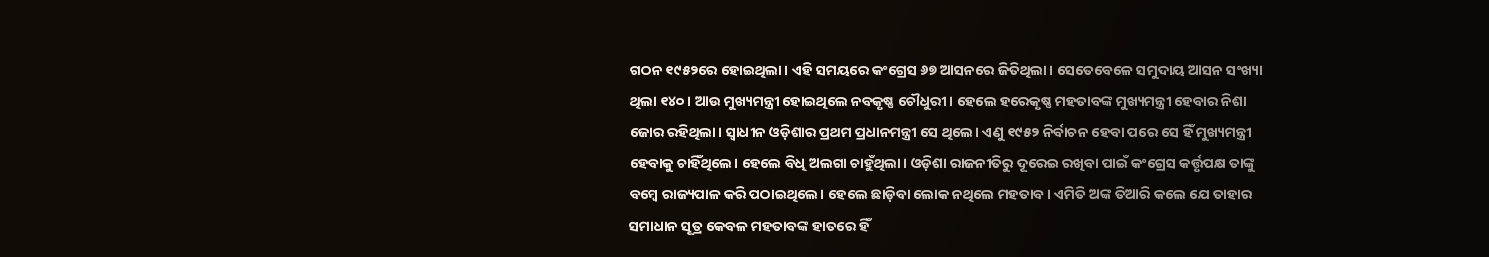ଗଠନ ୧୯୫୨ରେ ହୋଇଥିଲା। ଏହି ସମୟରେ କଂଗ୍ରେସ ୬୭ ଆସନରେ ଜିତିଥିଲା। ସେତେବେଳେ ସମୁଦାୟ ଆସନ ସଂଖ୍ୟା ଥିଲା ୧୪୦। ଆଉ ମୁଖ୍ୟମନ୍ତ୍ରୀ ହୋଇଥିଲେ ନବକୃଷ୍ଣ ଚୌଧୁରୀ। ହେଲେ ହରେକୃଷ୍ଣ ମହତାବଙ୍କ ମୁଖ୍ୟମନ୍ତ୍ରୀ ହେବାର ନିଶା ଜୋର ରହିଥିଲା। ସ୍ୱାଧୀନ ଓଡ଼ିଶାର ପ୍ରଥମ ପ୍ରଧାନମନ୍ତ୍ରୀ ସେ ଥିଲେ। ଏଣୁ ୧୯୫୨ ନିର୍ବାଚନ ହେବା ପରେ ସେ ହିଁ ମୁଖ୍ୟମନ୍ତ୍ରୀ ହେବାକୁ ଚାହିଁଥିଲେ। ହେଲେ ବିଧି ଅଲଗା ଚାହୁଁଥିଲା। ଓଡ଼ିଶା ରାଜନୀତିରୁ ଦୂରେଇ ରଖିବା ପାଇଁ କଂଗ୍ରେସ କର୍ତ୍ତୃପକ୍ଷ ତାଙ୍କୁ ବମ୍ବେ ରାଜ୍ୟପାଳ କରି ପଠାଇଥିଲେ। ହେଲେ ଛାଡ଼ିବା ଲୋକ ନଥିଲେ ମହତାବ। ଏମିତି ଅଙ୍କ ତିଆରି କଲେ ଯେ ତାହାର ସମାଧାନ ସୂତ୍ର କେବଳ ମହତାବଙ୍କ ହାତରେ ହିଁ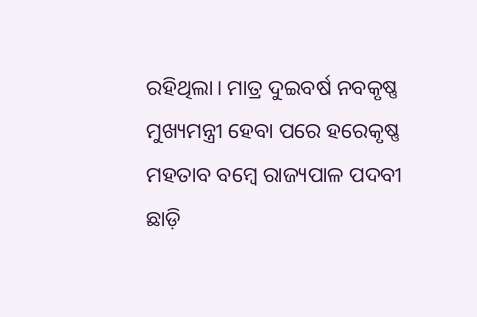ରହିଥିଲା। ମାତ୍ର ଦୁଇବର୍ଷ ନବକୃଷ୍ଣ ମୁଖ୍ୟମନ୍ତ୍ରୀ ହେବା ପରେ ହରେକୃଷ୍ଣ ମହତାବ ବମ୍ବେ ରାଜ୍ୟପାଳ ପଦବୀ ଛାଡ଼ି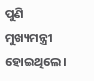ପୁଣି ମୁଖ୍ୟମନ୍ତ୍ରୀ ହୋଇଥିଲେ।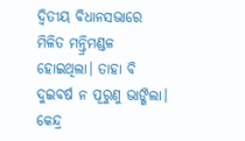ଦ୍ୱିତୀୟ ବିଧାନସଭାରେ ମିଳିତ ମନ୍ତ୍ରିମଣ୍ଡଳ ହୋଇଥିଲା। ତାହା ବି ଦୁଇବର୍ଷ ନ ପୂରୁଣୁ ଭାଙ୍ଗିଲା। କେନ୍ଦ୍ର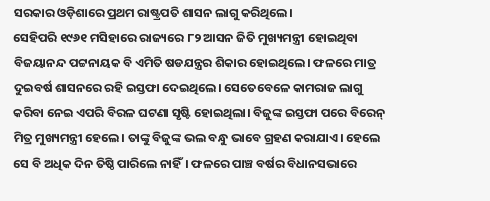ସରକାର ଓଡ଼ିଶାରେ ପ୍ରଥମ ରାଷ୍ଟ୍ରପତି ଶାସନ ଲାଗୁ କରିଥିଲେ।
ସେହିପରି ୧୯୬୧ ମସିହାରେ ରାଜ୍ୟରେ ୮୨ ଆସନ ଜିତି ମୁଖ୍ୟମନ୍ତ୍ରୀ ହୋଇଥିବା ବିଜୟାନନ୍ଦ ପଟ୍ଟନାୟକ ବି ଏମିତି ଷଡଯନ୍ତ୍ରର ଶିକାର ହୋଇଥିଲେ। ଫଳରେ ମାତ୍ର ଦୁଇବର୍ଷ ଶାସନରେ ରହି ଇସ୍ତଫା ଦେଇଥିଲେ। ସେତେବେଳେ କାମରାଜ ଲାଗୁ କରିବା ନେଇ ଏପରି ବିରଳ ଘଟଣା ସୃଷ୍ଟି ହୋଇଥିଲା। ବିଜୁଙ୍କ ଇସ୍ତଫା ପରେ ବିରେନ୍ ମିତ୍ର ମୁଖ୍ୟମନ୍ତ୍ରୀ ହେଲେ। ତାଙ୍କୁ ବିଜୁଙ୍କ ଭଲ ବନ୍ଧୁ ଭାବେ ଗ୍ରହଣ କରାଯାଏ। ହେଲେ ସେ ବି ଅଧିକ ଦିନ ତିଷ୍ଠି ପାରିଲେ ନାହିଁ। ଫଳରେ ପାଞ୍ଚ ବର୍ଷର ବିଧାନସଭାରେ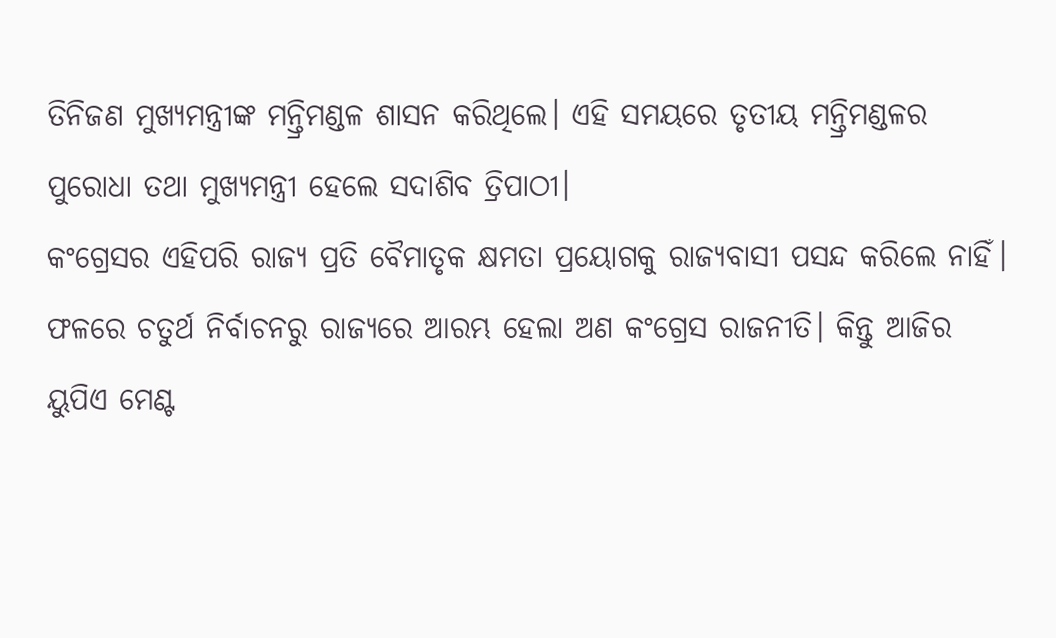ତିନିଜଣ ମୁଖ୍ୟମନ୍ତ୍ରୀଙ୍କ ମନ୍ତ୍ରିମଣ୍ଡଳ ଶାସନ କରିଥିଲେ। ଏହି ସମୟରେ ତୃତୀୟ ମନ୍ତ୍ରିମଣ୍ଡଳର ପୁରୋଧା ତଥା ମୁଖ୍ୟମନ୍ତ୍ରୀ ହେଲେ ସଦାଶିବ ତ୍ରିପାଠୀ।
କଂଗ୍ରେସର ଏହିପରି ରାଜ୍ୟ ପ୍ରତି ବୈମାତୃକ କ୍ଷମତା ପ୍ରୟୋଗକୁ ରାଜ୍ୟବାସୀ ପସନ୍ଦ କରିଲେ ନାହିଁ। ଫଳରେ ଚତୁର୍ଥ ନିର୍ବାଚନରୁ ରାଜ୍ୟରେ ଆରମ୍ଭ ହେଲା ଅଣ କଂଗ୍ରେସ ରାଜନୀତି। କିନ୍ତୁ ଆଜିର ୟୁପିଏ ମେଣ୍ଟ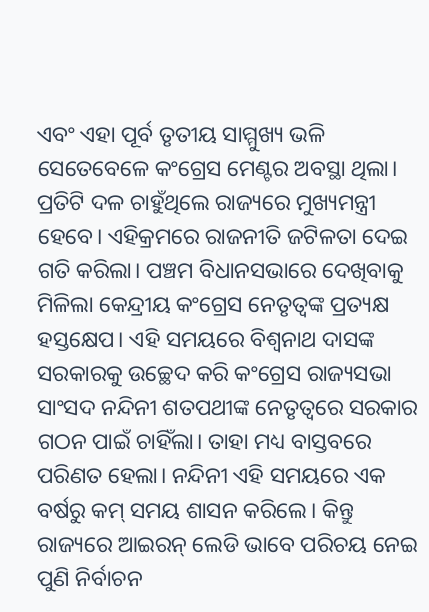ଏବଂ ଏହା ପୂର୍ବ ତୃତୀୟ ସାମ୍ମୁଖ୍ୟ ଭଳି ସେତେବେଳେ କଂଗ୍ରେସ ମେଣ୍ଟର ଅବସ୍ଥା ଥିଲା। ପ୍ରତିଟି ଦଳ ଚାହୁଁଥିଲେ ରାଜ୍ୟରେ ମୁଖ୍ୟମନ୍ତ୍ରୀ ହେବେ। ଏହିକ୍ରମରେ ରାଜନୀତି ଜଟିଳତା ଦେଇ ଗତି କରିଲା। ପଞ୍ଚମ ବିଧାନସଭାରେ ଦେଖିବାକୁ ମିଳିଲା କେନ୍ଦ୍ରୀୟ କଂଗ୍ରେସ ନେତୃତ୍ୱଙ୍କ ପ୍ରତ୍ୟକ୍ଷ ହସ୍ତକ୍ଷେପ। ଏହି ସମୟରେ ବିଶ୍ଵନାଥ ଦାସଙ୍କ ସରକାରକୁ ଉଚ୍ଛେଦ କରି କଂଗ୍ରେସ ରାଜ୍ୟସଭା ସାଂସଦ ନନ୍ଦିନୀ ଶତପଥୀଙ୍କ ନେତୃତ୍ଵରେ ସରକାର ଗଠନ ପାଇଁ ଚାହିଁଲା। ତାହା ମଧ୍ୟ ବାସ୍ତବରେ ପରିଣତ ହେଲା। ନନ୍ଦିନୀ ଏହି ସମୟରେ ଏକ ବର୍ଷରୁ କମ୍ ସମୟ ଶାସନ କରିଲେ। କିନ୍ତୁ ରାଜ୍ୟରେ ଆଇରନ୍ ଲେଡି ଭାବେ ପରିଚୟ ନେଇ ପୁଣି ନିର୍ବାଚନ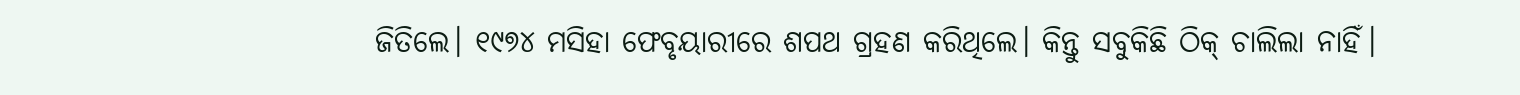ଜିତିଲେ। ୧୯୭୪ ମସିହା ଫେବୃୟାରୀରେ ଶପଥ ଗ୍ରହଣ କରିଥିଲେ। କିନ୍ତୁ ସବୁକିଛି ଠିକ୍ ଚାଲିଲା ନାହିଁ।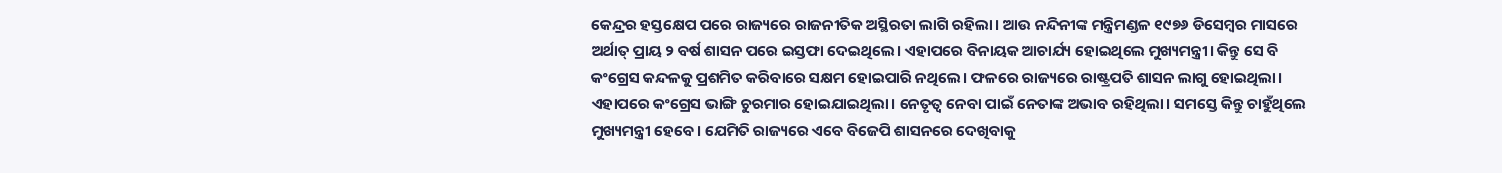କେନ୍ଦ୍ରର ହସ୍ତକ୍ଷେପ ପରେ ରାଜ୍ୟରେ ରାଜନୀତିକ ଅସ୍ଥିରତା ଲାଗି ରହିଲା। ଆଉ ନନ୍ଦିନୀଙ୍କ ମନ୍ତ୍ରିମଣ୍ଡଳ ୧୯୭୬ ଡିସେମ୍ବର ମାସରେ ଅର୍ଥାତ୍ ପ୍ରାୟ ୨ ବର୍ଷ ଶାସନ ପରେ ଇସ୍ତଫା ଦେଇଥିଲେ। ଏହାପରେ ବିନାୟକ ଆଚାର୍ଯ୍ୟ ହୋଇଥିଲେ ମୁଖ୍ୟମନ୍ତ୍ରୀ। କିନ୍ତୁ ସେ ବି କଂଗ୍ରେସ କନ୍ଦଳକୁ ପ୍ରଶମିତ କରିବାରେ ସକ୍ଷମ ହୋଇପାରି ନଥିଲେ। ଫଳରେ ରାଜ୍ୟରେ ରାଷ୍ଟ୍ରପତି ଶାସନ ଲାଗୁ ହୋଇଥିଲା।
ଏହାପରେ କଂଗ୍ରେସ ଭାଙ୍ଗି ଚୁରମାର ହୋଇଯାଇଥିଲା। ନେତୃତ୍ଵ ନେବା ପାଇଁ ନେତାଙ୍କ ଅଭାବ ରହିଥିଲା। ସମସ୍ତେ କିନ୍ତୁ ଚାହୁଁଥିଲେ ମୁଖ୍ୟମନ୍ତ୍ରୀ ହେବେ। ଯେମିତି ରାଜ୍ୟରେ ଏବେ ବିଜେପି ଶାସନରେ ଦେଖିବାକୁ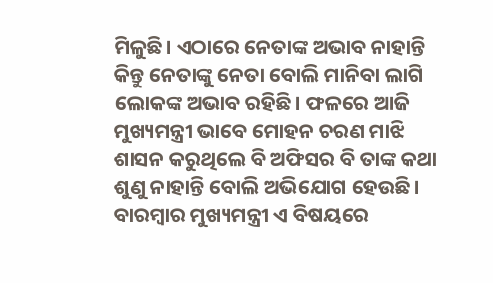ମିଳୁଛି। ଏଠାରେ ନେତାଙ୍କ ଅଭାବ ନାହାନ୍ତି କିନ୍ତୁ ନେତାଙ୍କୁ ନେତା ବୋଲି ମାନିବା ଲାଗି ଲୋକଙ୍କ ଅଭାବ ରହିଛି। ଫଳରେ ଆଜି ମୁଖ୍ୟମନ୍ତ୍ରୀ ଭାବେ ମୋହନ ଚରଣ ମାଝି ଶାସନ କରୁଥିଲେ ବି ଅଫିସର ବି ତାଙ୍କ କଥା ଶୁଣୁ ନାହାନ୍ତି ବୋଲି ଅଭିଯୋଗ ହେଉଛି। ବାରମ୍ବାର ମୁଖ୍ୟମନ୍ତ୍ରୀ ଏ ବିଷୟରେ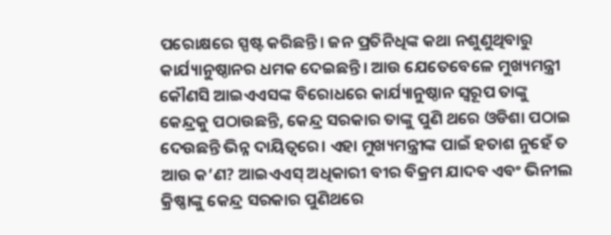ପରୋକ୍ଷରେ ସ୍ପଷ୍ଟ କରିଛନ୍ତି। ଜନ ପ୍ରତିନିଧିଙ୍କ କଥା ନଶୁଣୁଥିବାରୁ କାର୍ଯ୍ୟାନୁଷ୍ଠାନର ଧମକ ଦେଇଛନ୍ତି। ଆଉ ଯେତେବେଳେ ମୁଖ୍ୟମନ୍ତ୍ରୀ କୌଣସି ଆଇଏଏସଙ୍କ ବିରୋଧରେ କାର୍ଯ୍ୟାନୁଷ୍ଠାନ ସ୍ୱରୂପ ତାଙ୍କୁ କେନ୍ଦ୍ରକୁ ପଠାଉଛନ୍ତି, କେନ୍ଦ୍ର ସରକାର ତାଙ୍କୁ ପୁଣି ଥରେ ଓଡିଶା ପଠାଇ ଦେଉଛନ୍ତି ଭିନ୍ନ ଦାୟିତ୍ଵରେ। ଏହା ମୁଖ୍ୟମନ୍ତ୍ରୀଙ୍କ ପାଇଁ ହତାଶ ନୁହେଁ ତ ଆଉ କ’ଣ? ଆଇଏଏସ୍ ଅଧିକାରୀ ବୀର ବିକ୍ରମ ଯାଦବ ଏବଂ ଭିନୀଲ କ୍ରିଷ୍ଣାଙ୍କୁ କେନ୍ଦ୍ର ସରକାର ପୁଣିଥରେ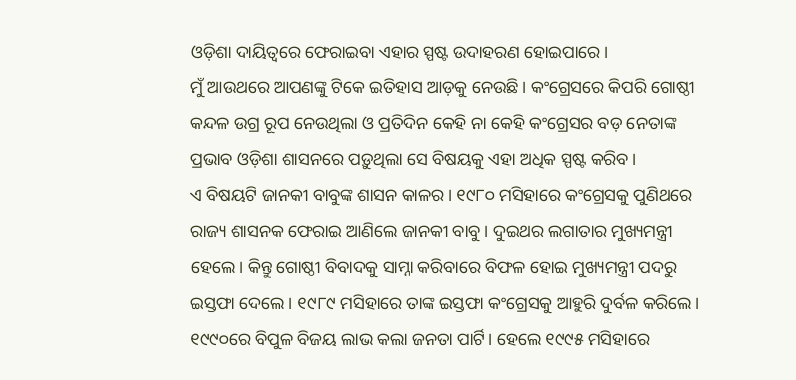ଓଡ଼ିଶା ଦାୟିତ୍ୱରେ ଫେରାଇବା ଏହାର ସ୍ପଷ୍ଟ ଉଦାହରଣ ହୋଇପାରେ।
ମୁଁ ଆଉଥରେ ଆପଣଙ୍କୁ ଟିକେ ଇତିହାସ ଆଡ଼କୁ ନେଉଛି। କଂଗ୍ରେସରେ କିପରି ଗୋଷ୍ଠୀ କନ୍ଦଳ ଉଗ୍ର ରୂପ ନେଉଥିଲା ଓ ପ୍ରତିଦିନ କେହି ନା କେହି କଂଗ୍ରେସର ବଡ଼ ନେତାଙ୍କ ପ୍ରଭାବ ଓଡ଼ିଶା ଶାସନରେ ପଡ଼ୁଥିଲା ସେ ବିଷୟକୁ ଏହା ଅଧିକ ସ୍ପଷ୍ଟ କରିବ।
ଏ ବିଷୟଟି ଜାନକୀ ବାବୁଙ୍କ ଶାସନ କାଳର। ୧୯୮୦ ମସିହାରେ କଂଗ୍ରେସକୁ ପୁଣିଥରେ ରାଜ୍ୟ ଶାସନକ ଫେରାଇ ଆଣିଲେ ଜାନକୀ ବାବୁ। ଦୁଇଥର ଲଗାତାର ମୁଖ୍ୟମନ୍ତ୍ରୀ ହେଲେ। କିନ୍ତୁ ଗୋଷ୍ଠୀ ବିବାଦକୁ ସାମ୍ନା କରିବାରେ ବିଫଳ ହୋଇ ମୁଖ୍ୟମନ୍ତ୍ରୀ ପଦରୁ ଇସ୍ତଫା ଦେଲେ। ୧୯୮୯ ମସିହାରେ ତାଙ୍କ ଇସ୍ତଫା କଂଗ୍ରେସକୁ ଆହୁରି ଦୁର୍ବଳ କରିଲେ। ୧୯୯୦ରେ ବିପୁଳ ବିଜୟ ଲାଭ କଲା ଜନତା ପାର୍ଟି। ହେଲେ ୧୯୯୫ ମସିହାରେ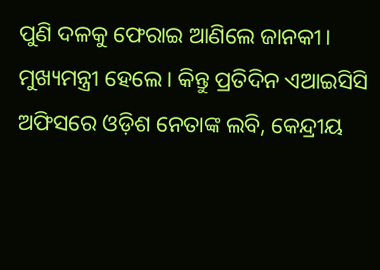ପୁଣି ଦଳକୁ ଫେରାଇ ଆଣିଲେ ଜାନକୀ। ମୁଖ୍ୟମନ୍ତ୍ରୀ ହେଲେ। କିନ୍ତୁ ପ୍ରତିଦିନ ଏଆଇସିସି ଅଫିସରେ ଓଡ଼ିଶ ନେତାଙ୍କ ଲବି, କେନ୍ଦ୍ରୀୟ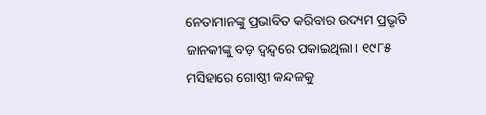ନେତାମାନଙ୍କୁ ପ୍ରଭାବିତ କରିବାର ଉଦ୍ୟମ ପ୍ରଭୃତି ଜାନକୀଙ୍କୁ ବଡ଼ ଦ୍ୱନ୍ଦ୍ୱରେ ପକାଇଥିଲା। ୧୯୮୫ ମସିହାରେ ଗୋଷ୍ଠୀ କନ୍ଦଳକୁ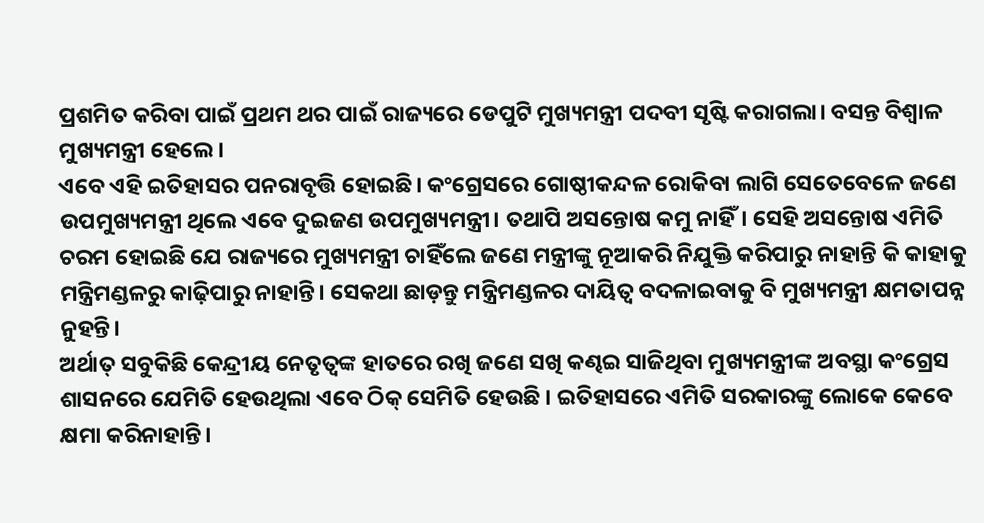ପ୍ରଶମିତ କରିବା ପାଇଁ ପ୍ରଥମ ଥର ପାଇଁ ରାଜ୍ୟରେ ଡେପୁଟି ମୁଖ୍ୟମନ୍ତ୍ରୀ ପଦବୀ ସୃଷ୍ଟି କରାଗଲା। ବସନ୍ତ ବିଶ୍ୱାଳ ମୁଖ୍ୟମନ୍ତ୍ରୀ ହେଲେ।
ଏବେ ଏହି ଇତିହାସର ପନରାବୃତ୍ତି ହୋଇଛି। କଂଗ୍ରେସରେ ଗୋଷ୍ଠୀକନ୍ଦଳ ରୋକିବା ଲାଗି ସେତେବେଳେ ଜଣେ ଉପମୁଖ୍ୟମନ୍ତ୍ରୀ ଥିଲେ ଏବେ ଦୁଇଜଣ ଉପମୁଖ୍ୟମନ୍ତ୍ରୀ। ତଥାପି ଅସନ୍ତୋଷ କମୁ ନାହିଁ। ସେହି ଅସନ୍ତୋଷ ଏମିତି ଚରମ ହୋଇଛି ଯେ ରାଜ୍ୟରେ ମୁଖ୍ୟମନ୍ତ୍ରୀ ଚାହିଁଲେ ଜଣେ ମନ୍ତ୍ରୀଙ୍କୁ ନୂଆକରି ନିଯୁକ୍ତି କରିପାରୁ ନାହାନ୍ତି କି କାହାକୁ ମନ୍ତ୍ରିମଣ୍ଡଳରୁ କାଢ଼ିପାରୁ ନାହାନ୍ତି। ସେକଥା ଛାଡ଼ନ୍ତୁ ମନ୍ତ୍ରିମଣ୍ଡଳର ଦାୟିତ୍ୱ ବଦଳାଇବାକୁ ବି ମୁଖ୍ୟମନ୍ତ୍ରୀ କ୍ଷମତାପନ୍ନ ନୁହନ୍ତି।
ଅର୍ଥାତ୍ ସବୁକିଛି କେନ୍ଦ୍ରୀୟ ନେତୃତ୍ୱଙ୍କ ହାତରେ ରଖି ଜଣେ ସଖି କଣ୍ଢଇ ସାଜିଥିବା ମୁଖ୍ୟମନ୍ତ୍ରୀଙ୍କ ଅବସ୍ଥା କଂଗ୍ରେସ ଶାସନରେ ଯେମିତି ହେଉଥିଲା ଏବେ ଠିକ୍ ସେମିତି ହେଉଛି । ଇତିହାସରେ ଏମିତି ସରକାରଙ୍କୁ ଲୋକେ କେବେ କ୍ଷମା କରିନାହାନ୍ତି।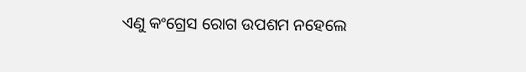ଏଣୁ କଂଗ୍ରେସ ରୋଗ ଉପଶମ ନହେଲେ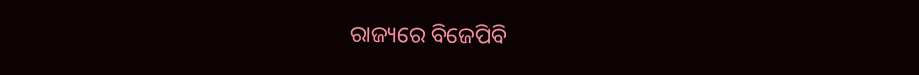ରାଜ୍ୟରେ ବିଜେପିବି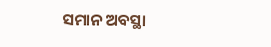ସମାନ ଅବସ୍ଥା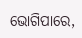ଭୋଗିପାରେ,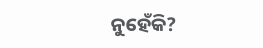ନୁହେଁକି?